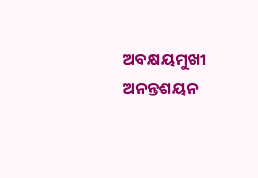ଅବକ୍ଷୟମୁଖୀ ଅନନ୍ତଶୟନ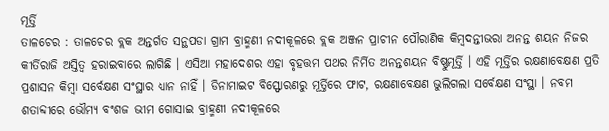ମୂର୍ତ୍ତି
ତାଳଚେର : ତାଳଚେର ବ୍ଲକ ଅନ୍ତର୍ଗତ ସନ୍ଥପଡା ଗ୍ରାମ ବ୍ରାହ୍ମଣୀ ନଦୀକୂଳରେ ବ୍ଲକ ଅଞ୍ଜନ ପ୍ରାଚୀନ ପୌରାଣିକ କିମ୍ବଦନ୍ତୀଭରା ଅନନ୍ତ ଶୟନ ନିଜର କୀର୍ତିରାଜି ଅସ୍ତିତ୍ୱ ହରାଇବାରେ ଲାଗିଛି । ଏସିଆ ମହାଦେଶର ଏହା ବୃହତ୍ତମ ପଥର ନିର୍ମିତ ଅନନ୍ତଶୟନ ବିଷ୍ଣୁମୂର୍ତ୍ତି । ଏହି ମୂର୍ତ୍ତିର ରକ୍ଷଣାବେକ୍ଷଣ ପ୍ରତି ପ୍ରଶାସନ କିମ୍ବା ସର୍ବେକ୍ଷଣ ସଂସ୍ଥାର ଧ୍ୟାନ ନାହିଁ । ଡିନାମାଇଟ ବିସ୍ଫୋରଣରୁ ମୂର୍ତ୍ତିରେ ଫାଟ, ରକ୍ଷଣାବେକ୍ଷଣ ଭୁଲିଗଲା ସର୍ବେକ୍ଷଣ ସଂସ୍ଥା । ନବମ ଶତାବ୍ଦୀରେ ଭୌମ୍ୟ ବଂଶଜ ଭୀମ ଗୋସାଇ ବ୍ରାହ୍ମଣୀ ନଦୀକୂଳରେ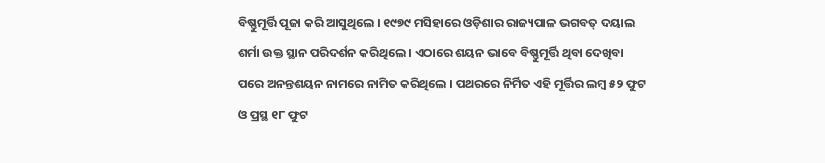ବିଷ୍ଣୁମୂର୍ତ୍ତି ପୂଜା କରି ଆସୁଥିଲେ । ୧୯୭୯ ମସିହାରେ ଓଡ଼ିଶାର ରାଜ୍ୟପାଳ ଭଗବତ୍ ଦୟାଲ ଶର୍ମା ଉକ୍ତ ସ୍ଥାନ ପରିଦର୍ଶନ କରିଥିଲେ । ଏଠାରେ ଶୟନ ଭାବେ ବିଷ୍ଣୁମୂର୍ତ୍ତି ଥିବା ଦେଖିବା ପରେ ଅନନ୍ତଶୟନ ନାମରେ ନାମିତ କରିଥିଲେ । ପଥରରେ ନିର୍ମିତ ଏହି ମୂର୍ତ୍ତିର ଲମ୍ବ ୫୨ ଫୁଟ ଓ ପ୍ରସ୍ଥ ୧୮ ଫୁଟ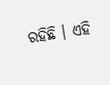ରହିଛି । ଏହି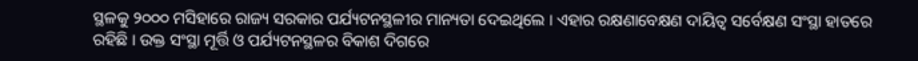ସ୍ଥଳକୁ ୨୦୦୦ ମସିହାରେ ରାଜ୍ୟ ସରକାର ପର୍ଯ୍ୟଟନସ୍ଥଳୀର ମାନ୍ୟତା ଦେଇଥିଲେ । ଏହାର ରକ୍ଷଣାବେକ୍ଷଣ ଦାୟିତ୍ୱ ସର୍ବେକ୍ଷଣ ସଂସ୍ଥା ହାତରେ ରହିଛି । ଉକ୍ତ ସଂସ୍ଥା ମୂର୍ତ୍ତି ଓ ପର୍ଯ୍ୟଟନସ୍ଥଳର ବିକାଶ ଦିଗରେ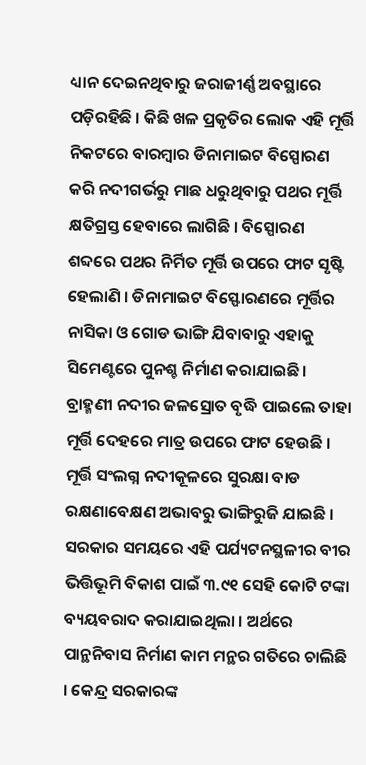ଧ୍ୟାନ ଦେଇନଥିବାରୁ ଜରାଜୀର୍ଣ୍ଣ ଅବସ୍ଥାରେ ପଡ଼ିରହିଛି । କିଛି ଖଳ ପ୍ରକୃତିର ଲୋକ ଏହି ମୂର୍ତ୍ତି ନିକଟରେ ବାରମ୍ବାର ଡିନାମାଇଟ ବିସ୍ପୋରଣ କରି ନଦୀଗର୍ଭରୁ ମାଛ ଧରୁଥିବାରୁ ପଥର ମୂର୍ତ୍ତି କ୍ଷତିଗ୍ରସ୍ତ ହେବାରେ ଲାଗିଛି । ବିସ୍ପୋରଣ ଶବ୍ଦରେ ପଥର ନିର୍ମିତ ମୂର୍ତ୍ତି ଉପରେ ଫାଟ ସୃଷ୍ଟି ହେଲାଣି । ଡିନାମାଇଟ ବିସ୍ଫୋରଣରେ ମୂର୍ତ୍ତିର ନାସିକା ଓ ଗୋଡ ଭାଙ୍ଗି ଯିବାବାରୁ ଏହାକୁ ସିମେଣ୍ଟରେ ପୁନଶ୍ଚ ନିର୍ମାଣ କରାଯାଇଛି । ବ୍ରାହ୍ମଣୀ ନଦୀର ଜଳସ୍ରୋତ ବୃଦ୍ଧି ପାଇଲେ ତାହା ମୂର୍ତ୍ତି ଦେହରେ ମାତ୍ର ଉପରେ ଫାଟ ହେଉଛି । ମୂର୍ତ୍ତି ସଂଲଗ୍ନ ନଦୀକୂଳରେ ସୁରକ୍ଷା ବାଡ ରକ୍ଷଣାବେକ୍ଷଣ ଅଭାବରୁ ଭାଙ୍ଗିରୁଜି ଯାଇଛି । ସରକାର ସମୟରେ ଏହି ପର୍ଯ୍ୟଟନସ୍ଥଳୀର ବୀର ଭିତ୍ତିଭୂମି ବିକାଶ ପାଇଁ ୩.୯୧ ସେହି କୋଟି ଟଙ୍କା ବ୍ୟୟବରାଦ କରାଯାଇଥିଲା । ଅର୍ଥରେ ପାନ୍ଥନିବାସ ନିର୍ମାଣ କାମ ମନ୍ଥର ଗତିରେ ଚାଲିଛି । କେନ୍ଦ୍ର ସରକାରଙ୍କ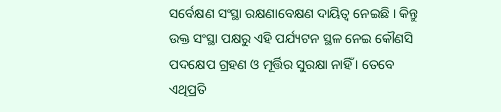ସର୍ବେକ୍ଷଣ ସଂସ୍ଥା ରକ୍ଷଣାବେକ୍ଷଣ ଦାୟିତ୍ୱ ନେଇଛି । କିନ୍ତୁ ଉକ୍ତ ସଂସ୍ଥା ପକ୍ଷରୁ ଏହି ପର୍ଯ୍ୟଟନ ସ୍ଥଳ ନେଇ କୌଣସି ପଦକ୍ଷେପ ଗ୍ରହଣ ଓ ମୂର୍ତ୍ତିର ସୁରକ୍ଷା ନାହିଁ । ତେବେ ଏଥିପ୍ରତି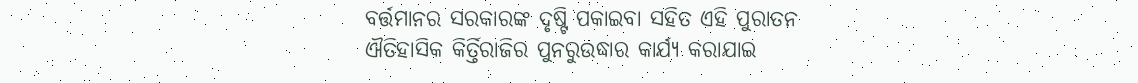ବର୍ତ୍ତମାନର ସରକାରଙ୍କ ଦୃଷ୍ଟି ପକାଇବା ସହିତ ଏହି ପୁରାତନ ଐତିହାସିକ କିର୍ତ୍ତିରାଜିର ପୁନରୁଉଦ୍ଧାର କାର୍ଯ୍ୟ କରାଯାଇ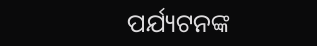ପର୍ଯ୍ୟଟନଙ୍କ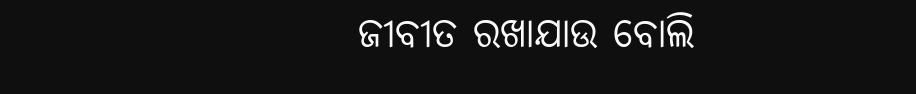ଜୀବୀତ ରଖାଯାଉ ବୋଲି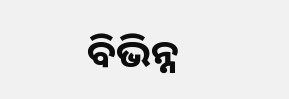ବିଭିନ୍ନ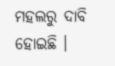ମହଲରୁ ଦାବି ହୋଇଛି ।